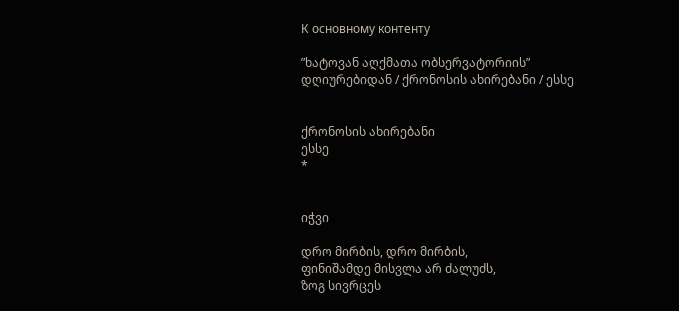К основному контенту

”ხატოვან აღქმათა ობსერვატორიის” დღიურებიდან / ქრონოსის ახირებანი / ესსე


ქრონოსის ახირებანი
ესსე
*


იჭვი

დრო მირბის, დრო მირბის,
ფინიშამდე მისვლა არ ძალუძს,
ზოგ სივრცეს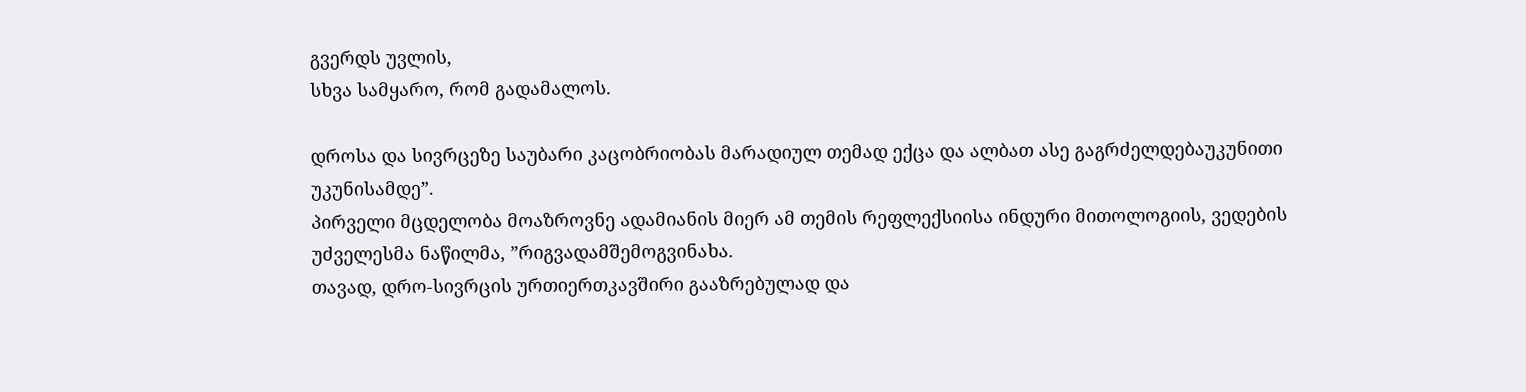გვერდს უვლის,
სხვა სამყარო, რომ გადამალოს.

დროსა და სივრცეზე საუბარი კაცობრიობას მარადიულ თემად ექცა და ალბათ ასე გაგრძელდებაუკუნითი უკუნისამდე”.
პირველი მცდელობა მოაზროვნე ადამიანის მიერ ამ თემის რეფლექსიისა ინდური მითოლოგიის, ვედების უძველესმა ნაწილმა, ”რიგვადამშემოგვინახა.
თავად, დრო-სივრცის ურთიერთკავშირი გააზრებულად და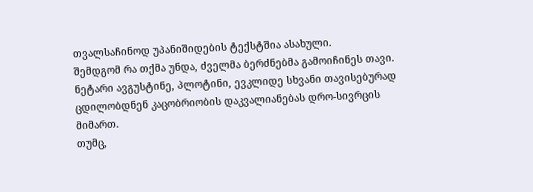თვალსაჩინოდ უპანიშიდების ტექსტშია ასახული.
შემდგომ რა თქმა უნდა, ძველმა ბერძნებმა გამოიჩინეს თავი.
ნეტარი ავგუსტინე, პლოტინი, ევკლიდე სხვანი თავისებურად ცდილობდნენ კაცობრიობის დაკვალიანებას დრო-სივრცის მიმართ.
თუმც,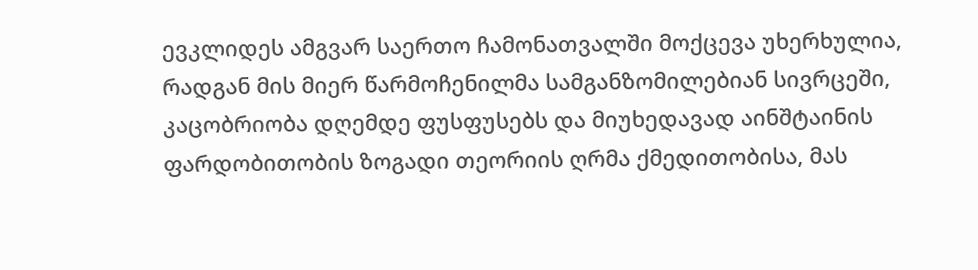ევკლიდეს ამგვარ საერთო ჩამონათვალში მოქცევა უხერხულია, რადგან მის მიერ წარმოჩენილმა სამგანზომილებიან სივრცეში, კაცობრიობა დღემდე ფუსფუსებს და მიუხედავად აინშტაინის ფარდობითობის ზოგადი თეორიის ღრმა ქმედითობისა, მას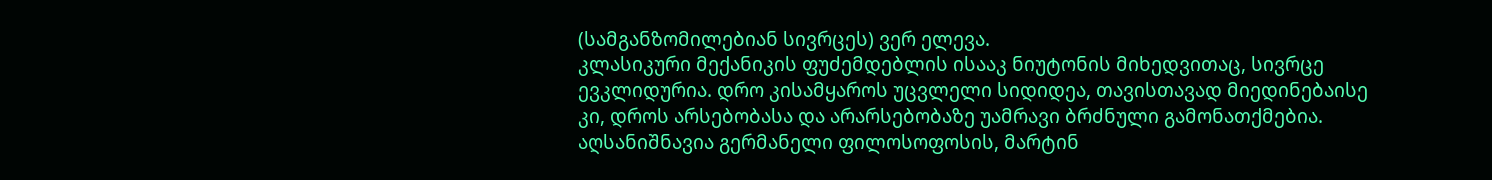(სამგანზომილებიან სივრცეს) ვერ ელევა.
კლასიკური მექანიკის ფუძემდებლის ისააკ ნიუტონის მიხედვითაც, სივრცე ევკლიდურია. დრო კისამყაროს უცვლელი სიდიდეა, თავისთავად მიედინებაისე კი, დროს არსებობასა და არარსებობაზე უამრავი ბრძნული გამონათქმებია.
აღსანიშნავია გერმანელი ფილოსოფოსის, მარტინ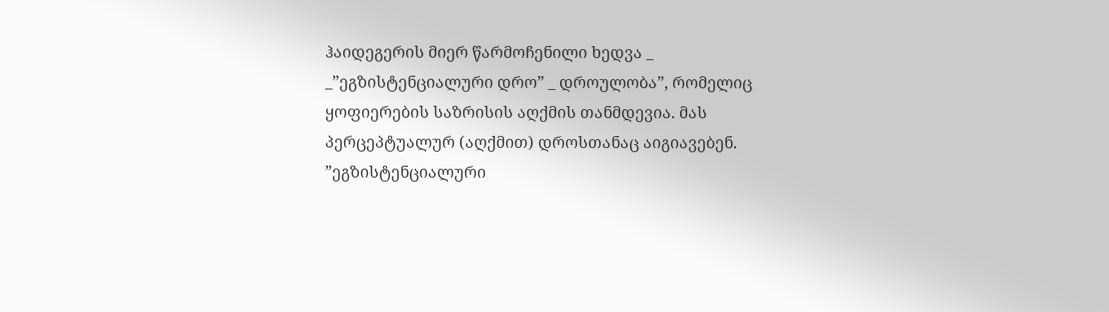ჰაიდეგერის მიერ წარმოჩენილი ხედვა _ _”ეგზისტენციალური დრო” _ დროულობა”, რომელიც ყოფიერების საზრისის აღქმის თანმდევია. მას პერცეპტუალურ (აღქმით) დროსთანაც აიგიავებენ.  ”ეგზისტენციალური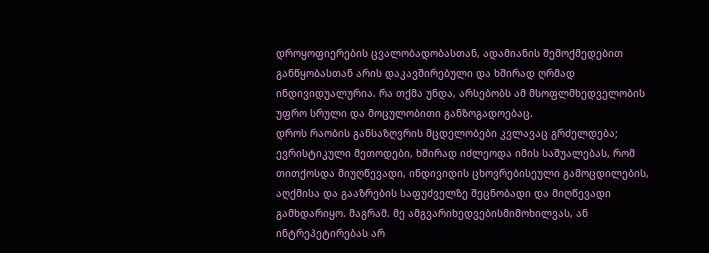დროყოფიერების ცვალობადობასთან, ადამიანის შემოქმედებით განწყობასთან არის დაკავშირებული და ხშირად ღრმად ინდივიდუალურია. რა თქმა უნდა, არსებობს ამ მსოფლმხედველობის უფრო სრული და მოცულობითი განზოგადოებაც.
დროს რაობის განსაზღვრის მცდელობები კვლავაც გრძელდება; ევრისტიკული მეთოდები, ხშირად იძლეოდა იმის საშუალებას, რომ თითქოსდა მიუღწევადი, ინდივიდის ცხოვრებისეული გამოცდილების, აღქმისა და გააზრების საფუძველზე შეცნობადი და მიღწევადი გამხდარიყო. მაგრამ. მე ამგვარიხედვებისმიმოხილვას, ან ინტრეპეტირებას არ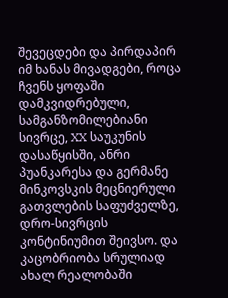შევეცდები და პირდაპირ იმ ხანას მივადგები, როცა ჩვენს ყოფაში დამკვიდრებული, სამგანზომილებიანი სივრცე, XX საუკუნის დასაწყისში, ანრი პუანკარესა და გერმანე მინკოვსკის მეცნიერული გათვლების საფუძველზე, დრო-სივრცის კონტინიუმით შეივსო. და კაცობრიობა სრულიად ახალ რეალობაში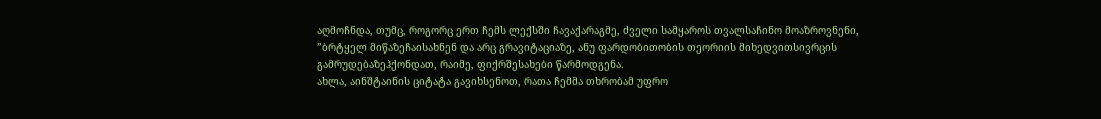აღმოჩნდა, თუმც, როგორც ერთ ჩემს ლექსში ჩავაქარაგმე, ძველი სამყაროს თვალსაჩინო მოაზროვნენი, ”ბრტყელ მიწაზეჩაისახნენ და არც გრავიტაციაზე, ანუ ფარდობითობის თეორიის მიხედვითსივრცის გამრუდებაზეჰქონდათ, რაიმე, ფიქრშესახები წარმოდგენა.
ახლა, აინშტაინის ციტატა გავიხსენოთ, რათა ჩემმა თხრობამ უფრო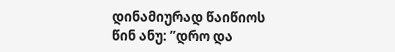დინამიურად წაიწიოს წინ ანუ: ”დრო და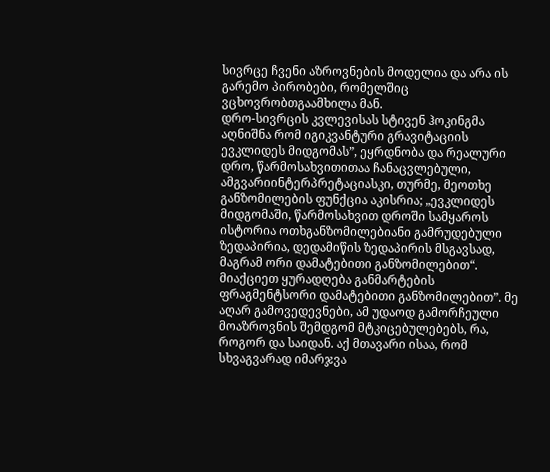სივრცე ჩვენი აზროვნების მოდელია და არა ის გარემო პირობები, რომელშიც ვცხოვრობთგაამხილა მან.
დრო-სივრცის კვლევისას სტივენ ჰოკინგმა აღნიშნა რომ იგიკვანტური გრავიტაციის ევკლიდეს მიდგომას”, ეყრდნობა და რეალური დრო, წარმოსახვითითაა ჩანაცვლებული, ამგვარიინტერპრეტაციასკი, თურმე, მეოთხე განზომილების ფუნქცია აკისრია; „ევკლიდეს მიდგომაში, წარმოსახვით დროში სამყაროს ისტორია ოთხგანზომილებიანი გამრუდებული ზედაპირია, დედამიწის ზედაპირის მსგავსად, მაგრამ ორი დამატებითი განზომილებით“.
მიაქციეთ ყურადღება განმარტების ფრაგმენტსორი დამატებითი განზომილებით”. მე აღარ გამოვედევნები, ამ უდაოდ გამორჩეული მოაზროვნის შემდგომ მტკიცებულებებს, რა, როგორ და საიდან. აქ მთავარი ისაა, რომ სხვაგვარად იმარჯვა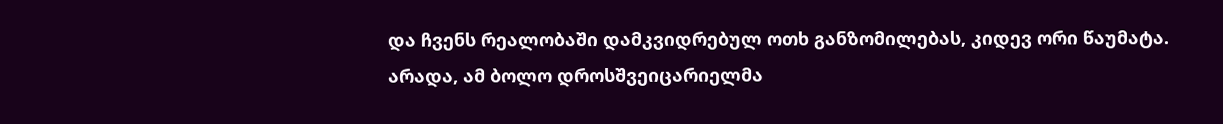და ჩვენს რეალობაში დამკვიდრებულ ოთხ განზომილებას, კიდევ ორი წაუმატა.
არადა, ამ ბოლო დროსშვეიცარიელმა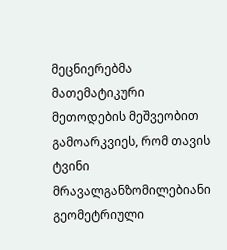მეცნიერებმა მათემატიკური მეთოდების მეშვეობით გამოარკვიეს, რომ თავის ტვინი მრავალგანზომილებიანი გეომეტრიული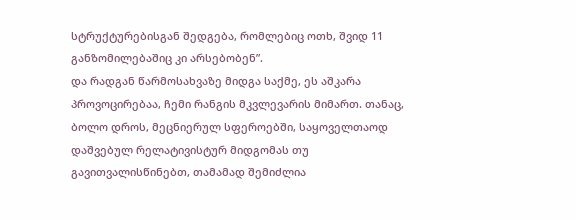სტრუქტურებისგან შედგება, რომლებიც ოთხ, შვიდ 11 განზომილებაშიც კი არსებობენ”.
და რადგან წარმოსახვაზე მიდგა საქმე, ეს აშკარა პროვოცირებაა, ჩემი რანგის მკვლევარის მიმართ. თანაც, ბოლო დროს, მეცნიერულ სფეროებში, საყოველთაოდ დაშვებულ რელატივისტურ მიდგომას თუ გავითვალისწინებთ, თამამად შემიძლია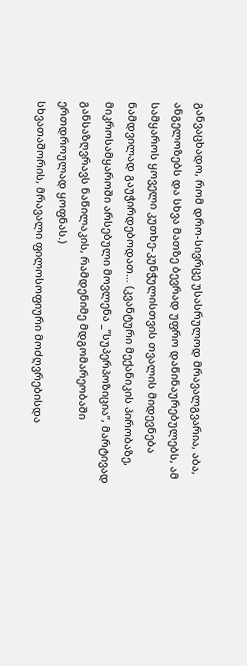განვაცხადო, რომ დრო-სივრცე უსასრულოდ მრავალგვარია, აბა, ანგელოზებს და სხვა მათზე ბევრად უფრო დაწინაურებულებს, ამ სამყაროს ყოველი კუთხე-კუნჭულისთვის თვალის მიდევნება ნამდვილად გაუჭირდებოდათ… (კვანტური მექანიკის პირობაზე, მიკროსამყაროში არსებული მოვლენა _”სუპერპოზიცია”, მარტივად განსაზღვრავს ნაწილაკის, რამდენიმე მდგომარეობაში ერთდროულად ყოფნას.)
სხვათაშორის, მრავალი ფილოსოფიური მოძღვრებისდა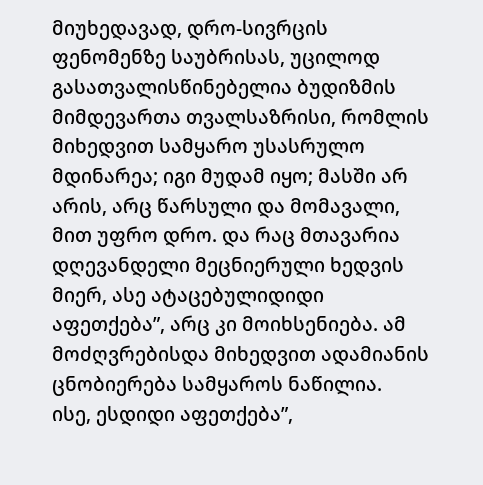მიუხედავად, დრო-სივრცის ფენომენზე საუბრისას, უცილოდ გასათვალისწინებელია ბუდიზმის მიმდევართა თვალსაზრისი, რომლის მიხედვით სამყარო უსასრულო მდინარეა; იგი მუდამ იყო; მასში არ არის, არც წარსული და მომავალი, მით უფრო დრო. და რაც მთავარია დღევანდელი მეცნიერული ხედვის მიერ, ასე ატაცებულიდიდი აფეთქება”, არც კი მოიხსენიება. ამ მოძღვრებისდა მიხედვით ადამიანის ცნობიერება სამყაროს ნაწილია.
ისე, ესდიდი აფეთქება”,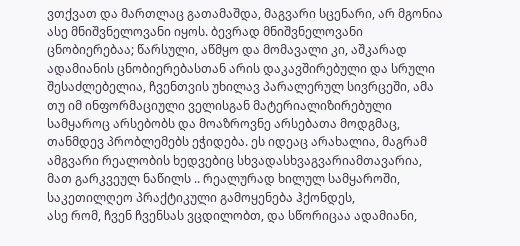ვთქვათ და მართლაც გათამაშდა, მაგვარი სცენარი, არ მგონია ასე მნიშვნელოვანი იყოს. ბევრად მნიშვნელოვანი ცნობიერებაა; წარსული, აწმყო და მომავალი კი, აშკარად ადამიანის ცნობიერებასთან არის დაკავშირებული და სრული შესაძლებელია, ჩვენთვის უხილავ პარალერულ სივრცეში, ამა თუ იმ ინფორმაციული ველისგან მატერიალიზირებული სამყაროც არსებობს და მოაზროვნე არსებათა მოდგმაც, თანმდევ პრობლემებს ეჭიდება. ეს იდეაც არახალია, მაგრამ ამგვარი რეალობის ხედვებიც სხვადასხვაგვარიამთავარია, მათ გარკვეულ ნაწილს .. რეალურად ხილულ სამყაროში, საკეთილღეო პრაქტიკული გამოყენება ჰქონდეს,
ასე რომ, ჩვენ ჩვენსას ვცდილობთ, და სწორიცაა ადამიანი,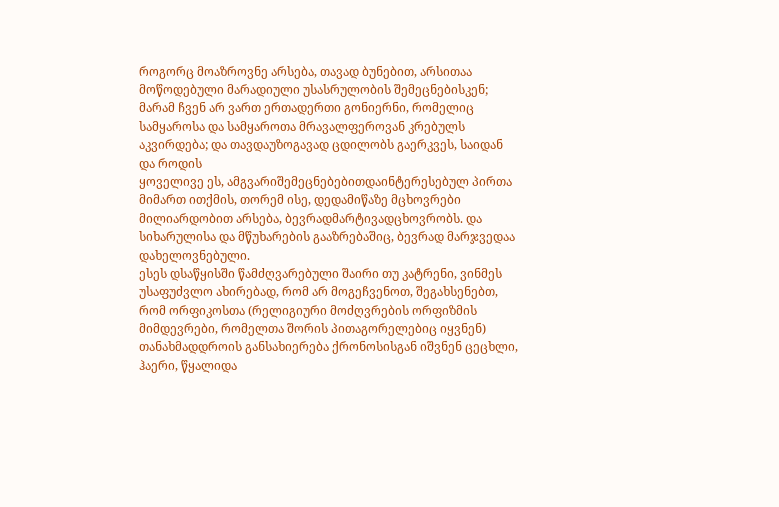როგორც მოაზროვნე არსება, თავად ბუნებით, არსითაა მოწოდებული მარადიული უსასრულობის შემეცნებისკენ; მარამ ჩვენ არ ვართ ერთადერთი გონიერნი, რომელიც სამყაროსა და სამყაროთა მრავალფეროვან კრებულს აკვირდება; და თავდაუზოგავად ცდილობს გაერკვეს, საიდან და როდის
ყოველივე ეს, ამგვარიშემეცნებებითდაინტერესებულ პირთა მიმართ ითქმის, თორემ ისე, დედამიწაზე მცხოვრები მილიარდობით არსება, ბევრადმარტივადცხოვრობს. და სიხარულისა და მწუხარების გააზრებაშიც, ბევრად მარჯვედაა დახელოვნებული.
ესეს დსაწყისში წამძღვარებული შაირი თუ კატრენი, ვინმეს უსაფუძვლო ახირებად, რომ არ მოგეჩვენოთ, შეგახსენებთ, რომ ორფიკოსთა (რელიგიური მოძღვრების ორფიზმის მიმდევრები, რომელთა შორის პითაგორელებიც იყვნენ) თანახმადდროის განსახიერება ქრონოსისგან იშვნენ ცეცხლი, ჰაერი, წყალიდა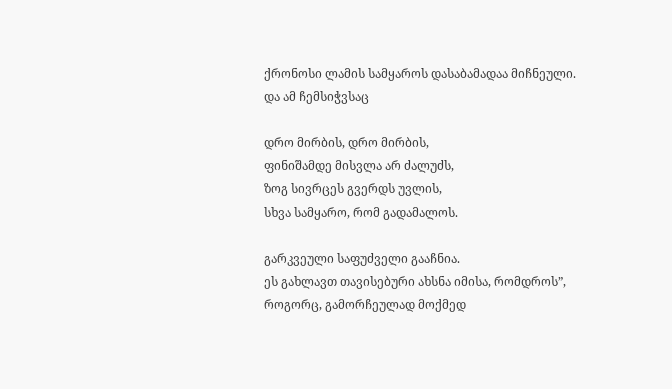ქრონოსი ლამის სამყაროს დასაბამადაა მიჩნეული. და ამ ჩემსიჭვსაც

დრო მირბის, დრო მირბის,
ფინიშამდე მისვლა არ ძალუძს,
ზოგ სივრცეს გვერდს უვლის,
სხვა სამყარო, რომ გადამალოს.

გარკვეული საფუძველი გააჩნია.
ეს გახლავთ თავისებური ახსნა იმისა, რომდროს”, როგორც, გამორჩეულად მოქმედ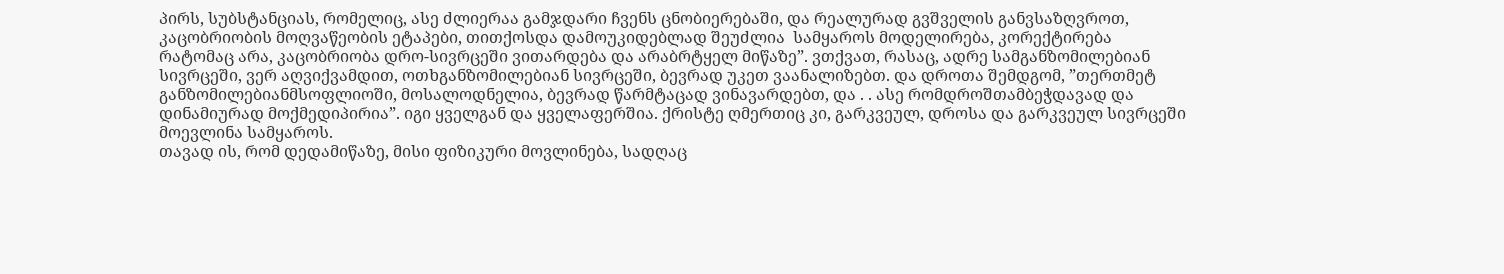პირს, სუბსტანციას, რომელიც, ასე ძლიერაა გამჯდარი ჩვენს ცნობიერებაში, და რეალურად გვშველის განვსაზღვროთ, კაცობრიობის მოღვაწეობის ეტაპები, თითქოსდა დამოუკიდებლად შეუძლია  სამყაროს მოდელირება, კორექტირება
რატომაც არა, კაცობრიობა დრო-სივრცეში ვითარდება და არაბრტყელ მიწაზე”. ვთქვათ, რასაც, ადრე სამგანზომილებიან სივრცეში, ვერ აღვიქვამდით, ოთხგანზომილებიან სივრცეში, ბევრად უკეთ ვაანალიზებთ. და დროთა შემდგომ, ”თერთმეტ განზომილებიანმსოფლიოში, მოსალოდნელია, ბევრად წარმტაცად ვინავარდებთ, და . . ასე რომდროშთამბეჭდავად და დინამიურად მოქმედიპირია”. იგი ყველგან და ყველაფერშია. ქრისტე ღმერთიც კი, გარკვეულ, დროსა და გარკვეულ სივრცეში მოევლინა სამყაროს.
თავად ის, რომ დედამიწაზე, მისი ფიზიკური მოვლინება, სადღაც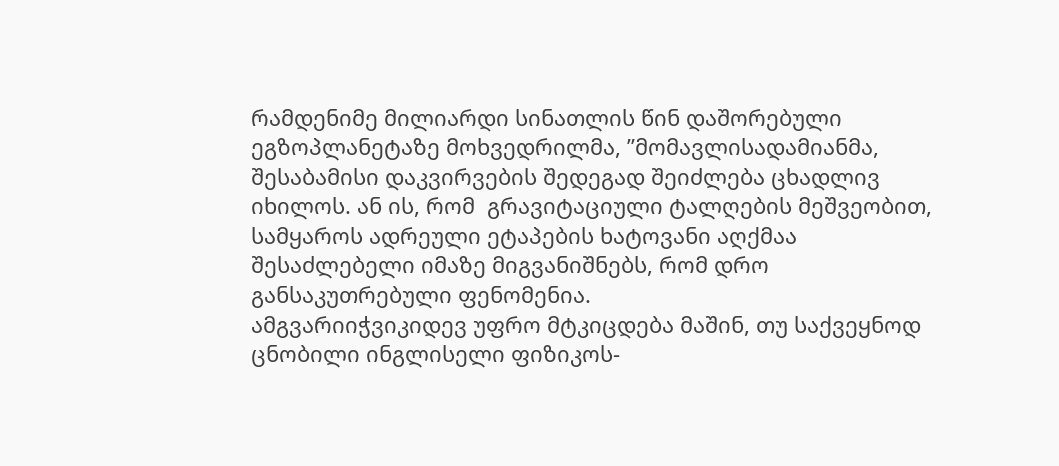რამდენიმე მილიარდი სინათლის წინ დაშორებული ეგზოპლანეტაზე მოხვედრილმა, ”მომავლისადამიანმა, შესაბამისი დაკვირვების შედეგად შეიძლება ცხადლივ იხილოს. ან ის, რომ  გრავიტაციული ტალღების მეშვეობით, სამყაროს ადრეული ეტაპების ხატოვანი აღქმაა შესაძლებელი იმაზე მიგვანიშნებს, რომ დრო განსაკუთრებული ფენომენია.
ამგვარიიჭვიკიდევ უფრო მტკიცდება მაშინ, თუ საქვეყნოდ ცნობილი ინგლისელი ფიზიკოს-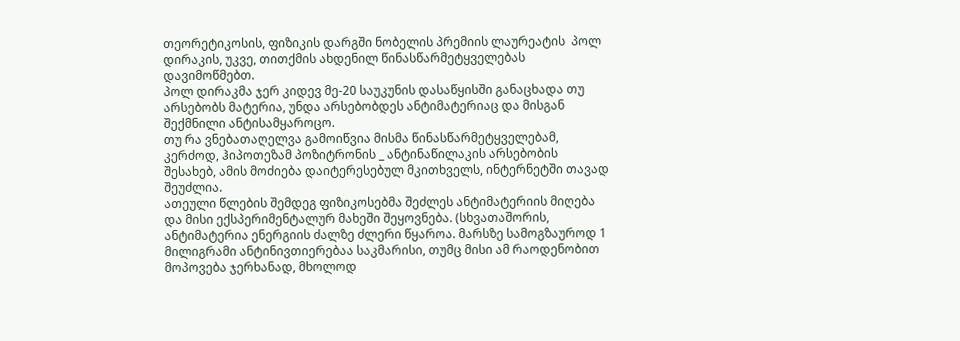თეორეტიკოსის, ფიზიკის დარგში ნობელის პრემიის ლაურეატის  პოლ დირაკის, უკვე, თითქმის ახდენილ წინასწარმეტყველებას დავიმოწმებთ.
პოლ დირაკმა ჯერ კიდევ მე-20 საუკუნის დასაწყისში განაცხადა თუ არსებობს მატერია, უნდა არსებობდეს ანტიმატერიაც და მისგან შექმნილი ანტისამყაროცო.
თუ რა ვნებათაღელვა გამოიწვია მისმა წინასწარმეტყველებამ, კერძოდ, ჰიპოთეზამ პოზიტრონის _ ანტინაწილაკის არსებობის შესახებ, ამის მოძიება დაიტერესებულ მკითხველს, ინტერნეტში თავად შეუძლია.
ათეული წლების შემდეგ ფიზიკოსებმა შეძლეს ანტიმატერიის მიღება და მისი ექსპერიმენტალურ მახეში შეყოვნება. (სხვათაშორის, ანტიმატერია ენერგიის ძალზე ძლერი წყაროა. მარსზე სამოგზაუროდ 1 მილიგრამი ანტინივთიერებაა საკმარისი, თუმც მისი ამ რაოდენობით მოპოვება ჯერხანად, მხოლოდ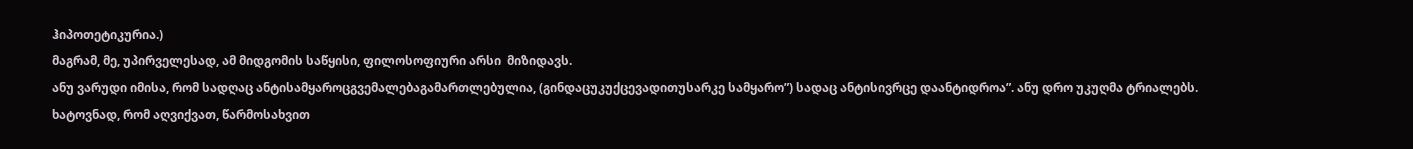ჰიპოთეტიკურია.)
მაგრამ, მე, უპირველესად, ამ მიდგომის საწყისი, ფილოსოფიური არსი  მიზიდავს.
ანუ ვარუდი იმისა, რომ სადღაც ანტისამყაროცგვემალებაგამართლებულია, (გინდაცუკუქცევადითუსარკე სამყარო”) სადაც ანტისივრცე დაანტიდროა”. ანუ დრო უკუღმა ტრიალებს. ხატოვნად, რომ აღვიქვათ, წარმოსახვით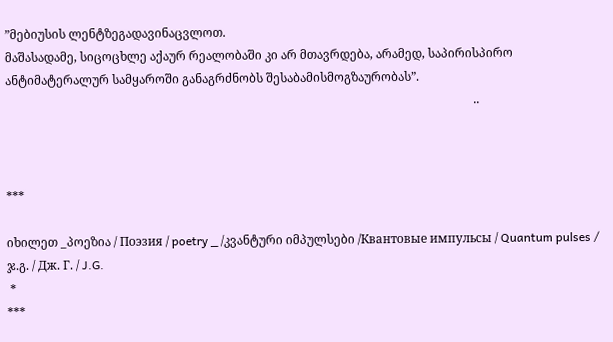”მებიუსის ლენტზეგადავინაცვლოთ.
მაშასადამე, სიცოცხლე აქაურ რეალობაში კი არ მთავრდება, არამედ, საპირისპირო ანტიმატერალურ სამყაროში განაგრძნობს შესაბამისმოგზაურობას”.
                                                                                                                                                            ..



***

იხილეთ _პოეზია / Поэзия / poetry _ /კვანტური იმპულსები /Квантовые импульсы / Quantum pulses / ჯ.გ. / Дж. Г. / J.G.
 *
***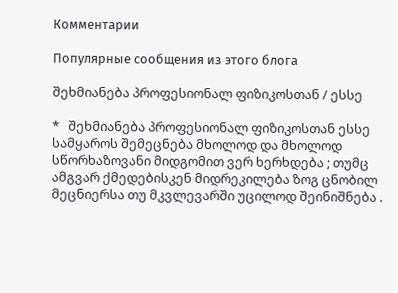Комментарии

Популярные сообщения из этого блога

შეხმიანება პროფესიონალ ფიზიკოსთან / ესსე

*   შეხმიანება პროფესიონალ ფიზიკოსთან ესსე   სამყაროს შემეცნება მხოლოდ და მხოლოდ სწორხაზოვანი მიდგომით ვერ ხერხდება ; თუმც ამგვარ ქმედებისკენ მიდრეკილება ზოგ ცნობილ მეცნიერსა თუ მკვლევარში უცილოდ შეინიშნება .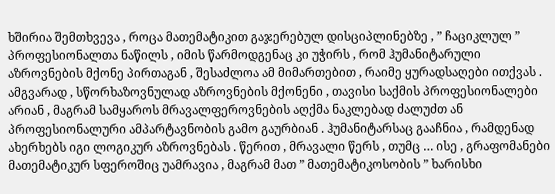ხშირია შემთხვევა , როცა მათემატიკით გაჯერებულ დისციპლინებზე , ” ჩაციკლულ ”   პროფესიონალთა ნაწილს , იმის წარმოდგენაც კი უჭირს , რომ ჰუმანიტარული აზროვნების მქონე პირთაგან , შესაძლოა ამ მიმართებით , რაიმე ყურადსაღები ითქვას . ამგვარად , სწორხაზოვნულად აზროვნების მქონენი , თავისი საქმის პროფესიონალები არიან , მაგრამ სამყაროს მრავალფეროვნების აღქმა ნაკლებად ძალუძთ ან პროფესიონალური ამპარტავნობის გამო გაურბიან . ჰუმანიტარსაც გააჩნია , რამდენად ახერხებს იგი ლოგიკურ აზროვნებას . წერით , მრავალი წერს , თუმც … ისე , გრაფომანები მათემატიკურ სფეროშიც უამრავია , მაგრამ მათ ” მათემატიკოსობის ” ხარისხი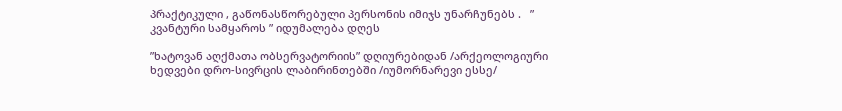პრაქტიკული , გაწონასწორებული პერსონის იმიჯს უნარჩუნებს .   ” კვანტური სამყაროს ” იდუმალება დღეს

”ხატოვან აღქმათა ობსერვატორიის” დღიურებიდან /არქეოლოგიური ხედვები დრო-სივრცის ლაბირინთებში /იუმორნარევი ესსე/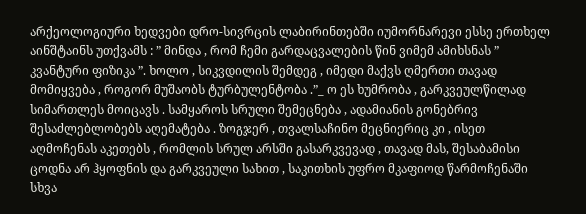არქეოლოგიური ხედვები დრო-სივრცის ლაბირინთებში იუმორნარევი ესსე ერთხელ აინშტაინს უთქვამს : ” მინდა , რომ ჩემი გარდაცვალების წინ ვიმემ ამიხსნას ” კვანტური ფიზიკა ”. ხოლო , სიკვდილის შემდეგ , იმედი მაქვს ღმერთი თავად მომიყვება , როგორ მუშაობს ტურბულენტობა .”_ ო ეს ხუმრობა , გარკვეულწილად სიმართლეს მოიცავს . სამყაროს სრული შემეცნება , ადამიანის გონებრივ შესაძლებლობებს აღემატება . ზოგჯერ , თვალსაჩინო მეცნიერიც კი , ისეთ აღმოჩენას აკეთებს , რომლის სრულ არსში გასარკვევად , თავად მას, შესაბამისი ცოდნა არ ჰყოფნის და გარკვეული სახით , საკითხის უფრო მკაფიოდ წარმოჩენაში სხვა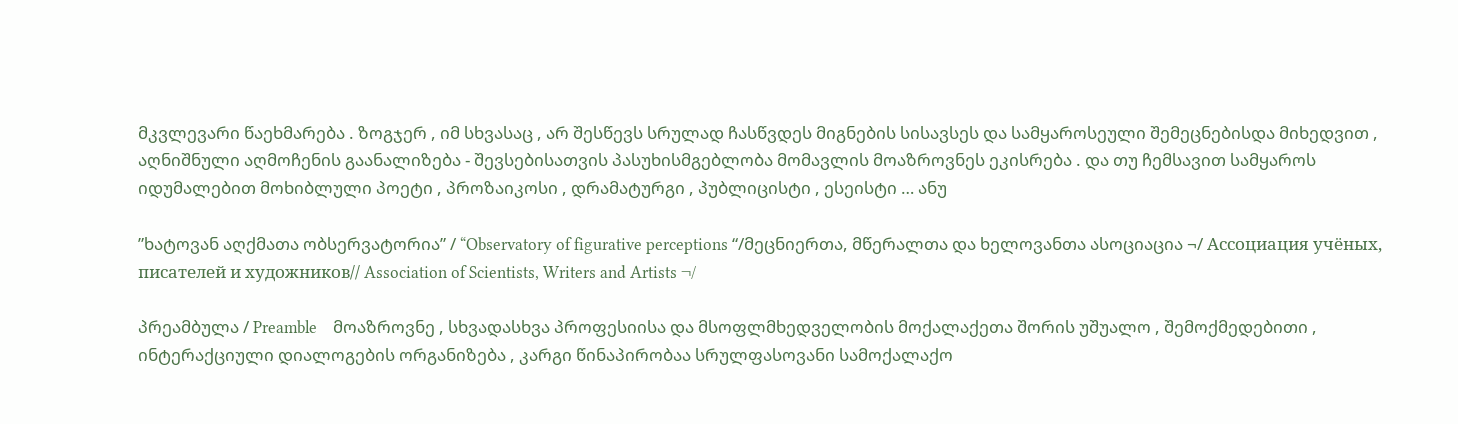მკვლევარი წაეხმარება . ზოგჯერ , იმ სხვასაც , არ შესწევს სრულად ჩასწვდეს მიგნების სისავსეს და სამყაროსეული შემეცნებისდა მიხედვით , აღნიშნული აღმოჩენის გაანალიზება - შევსებისათვის პასუხისმგებლობა მომავლის მოაზროვნეს ეკისრება . და თუ ჩემსავით სამყაროს იდუმალებით მოხიბლული პოეტი , პროზაიკოსი , დრამატურგი , პუბლიცისტი , ესეისტი … ანუ

”ხატოვან აღქმათა ობსერვატორია” / “Observatory of figurative perceptions “/მეცნიერთა, მწერალთა და ხელოვანთა ასოციაცია ¬/ Ассоциация учёных, писателей и художников// Association of Scientists, Writers and Artists ¬/

პრეამბულა / Preamble    მოაზროვნე , სხვადასხვა პროფესიისა და მსოფლმხედველობის მოქალაქეთა შორის უშუალო , შემოქმედებითი , ინტერაქციული დიალოგების ორგანიზება , კარგი წინაპირობაა სრულფასოვანი სამოქალაქო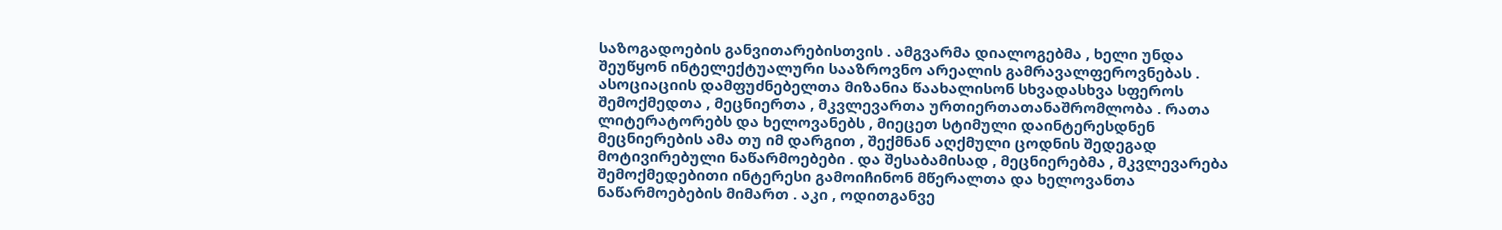საზოგადოების განვითარებისთვის . ამგვარმა დიალოგებმა , ხელი უნდა შეუწყონ ინტელექტუალური სააზროვნო არეალის გამრავალფეროვნებას .    ასოციაციის დამფუძნებელთა მიზანია წაახალისონ სხვადასხვა სფეროს შემოქმედთა , მეცნიერთა , მკვლევართა ურთიერთათანაშრომლობა . რათა ლიტერატორებს და ხელოვანებს , მიეცეთ სტიმული დაინტერესდნენ მეცნიერების ამა თუ იმ დარგით , შექმნან აღქმული ცოდნის შედეგად მოტივირებული ნაწარმოებები . და შესაბამისად , მეცნიერებმა , მკვლევარება შემოქმედებითი ინტერესი გამოიჩინონ მწერალთა და ხელოვანთა ნაწარმოებების მიმართ . აკი , ოდითგანვე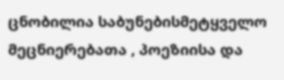ცნობილია საბუნებისმეტყველო მეცნიერებათა , პოეზიისა და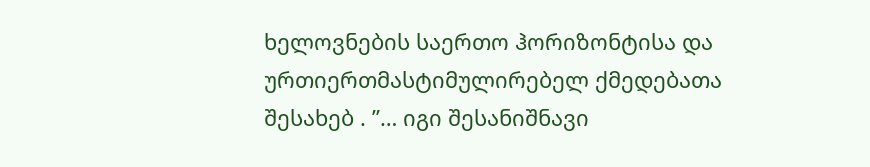ხელოვნების საერთო ჰორიზონტისა და ურთიერთმასტიმულირებელ ქმედებათა შესახებ . ”… იგი შესანიშნავი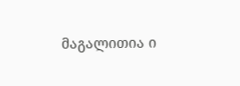მაგალითია ი